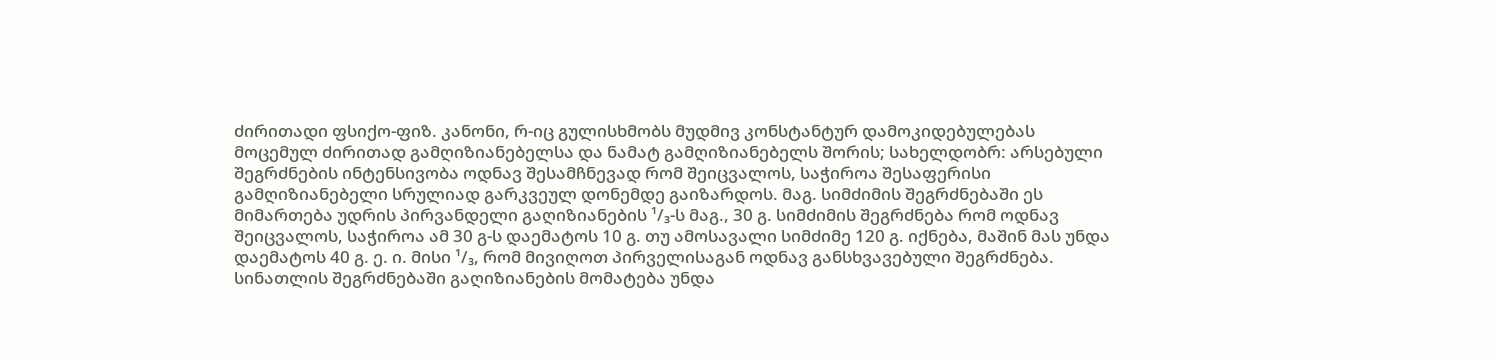ძირითადი ფსიქო-ფიზ. კანონი, რ-იც გულისხმობს მუდმივ კონსტანტურ დამოკიდებულებას მოცემულ ძირითად გამღიზიანებელსა და ნამატ გამღიზიანებელს შორის; სახელდობრ: არსებული შეგრძნების ინტენსივობა ოდნავ შესამჩნევად რომ შეიცვალოს, საჭიროა შესაფერისი გამღიზიანებელი სრულიად გარკვეულ დონემდე გაიზარდოს. მაგ. სიმძიმის შეგრძნებაში ეს მიმართება უდრის პირვანდელი გაღიზიანების ¹/₃-ს მაგ., 30 გ. სიმძიმის შეგრძნება რომ ოდნავ შეიცვალოს, საჭიროა ამ 30 გ-ს დაემატოს 10 გ. თუ ამოსავალი სიმძიმე 120 გ. იქნება, მაშინ მას უნდა დაემატოს 40 გ. ე. ი. მისი ¹/₃, რომ მივიღოთ პირველისაგან ოდნავ განსხვავებული შეგრძნება. სინათლის შეგრძნებაში გაღიზიანების მომატება უნდა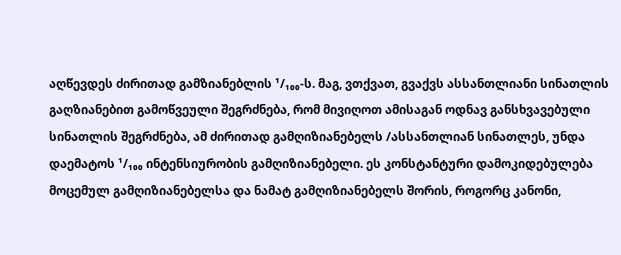აღწევდეს ძირითად გამზიანებლის ¹/₁₀₀-ს. მაგ, ვთქვათ, გვაქვს ასსანთლიანი სინათლის გაღზიანებით გამოწვეული შეგრძნება, რომ მივიღოთ ამისაგან ოდნავ განსხვავებული სინათლის შეგრძნება, ამ ძირითად გამღიზიანებელს /ასსანთლიან სინათლეს, უნდა დაემატოს ¹/₁₀₀ ინტენსიურობის გამღიზიანებელი. ეს კონსტანტური დამოკიდებულება მოცემულ გამღიზიანებელსა და ნამატ გამღიზიანებელს შორის, როგორც კანონი,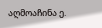აღმოაჩინა ე.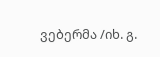ვებერმა /იხ. გ.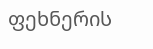ფეხნერის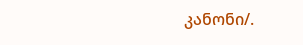კანონი/.